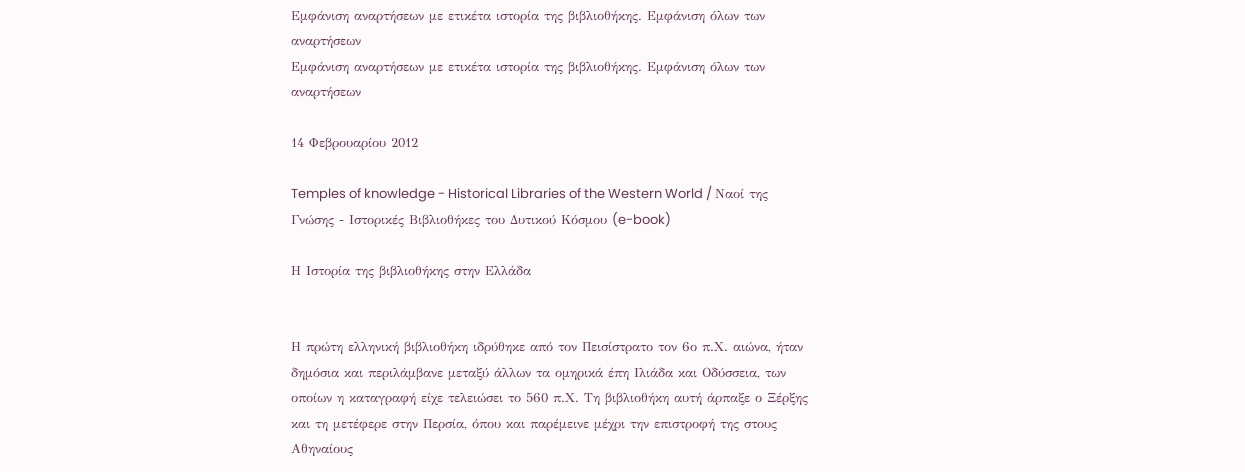Εμφάνιση αναρτήσεων με ετικέτα ιστορία της βιβλιοθήκης. Εμφάνιση όλων των αναρτήσεων
Εμφάνιση αναρτήσεων με ετικέτα ιστορία της βιβλιοθήκης. Εμφάνιση όλων των αναρτήσεων

14 Φεβρουαρίου 2012

Temples of knowledge - Historical Libraries of the Western World / Ναοί της Γνώσης - Ιστορικές Βιβλιοθήκες του Δυτικού Κόσμου (e-book)

Η Ιστορία της βιβλιοθήκης στην Ελλάδα


Η πρώτη ελληνική βιβλιοθήκη ιδρύθηκε από τον Πεισίστρατο τον 6ο π.Χ. αιώνα, ήταν δημόσια και περιλάμβανε μεταξύ άλλων τα ομηρικά έπη Ιλιάδα και Οδύσσεια, των οποίων η καταγραφή είχε τελειώσει το 560 π.Χ. Τη βιβλιοθήκη αυτή άρπαξε ο Ξέρξης και τη μετέφερε στην Περσία, όπου και παρέμεινε μέχρι την επιστροφή της στους Αθηναίους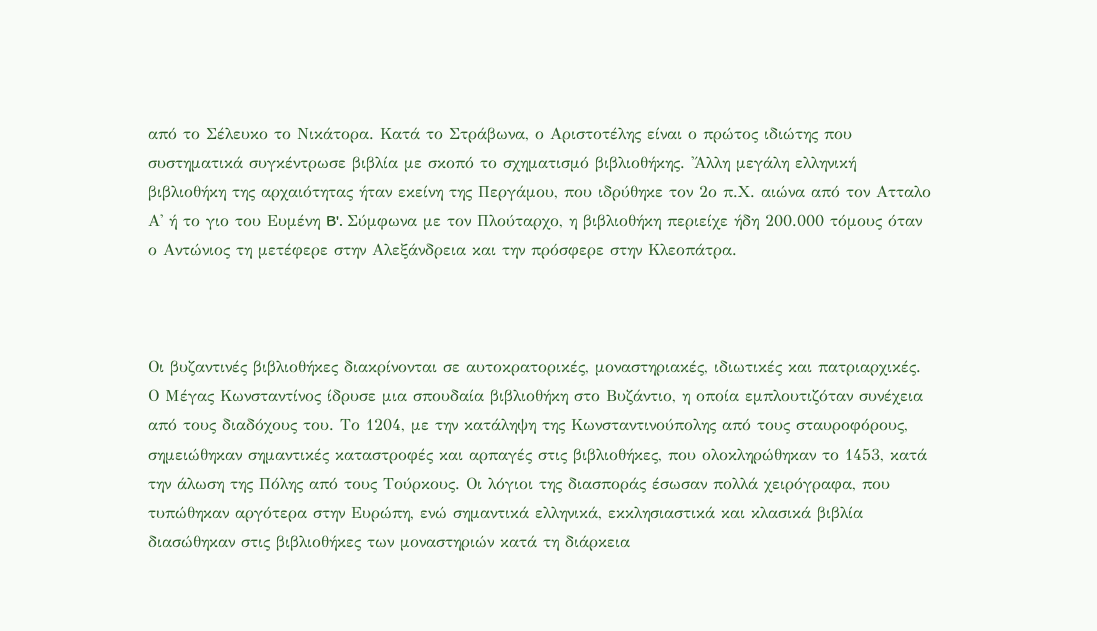από το Σέλευκο το Νικάτορα. Κατά το Στράβωνα, ο Αριστοτέλης είναι ο πρώτος ιδιώτης που συστηματικά συγκέντρωσε βιβλία με σκοπό το σχηματισμό βιβλιοθήκης. 'Άλλη μεγάλη ελληνική βιβλιοθήκη της αρχαιότητας ήταν εκείνη της Περγάμου, που ιδρύθηκε τον 2ο π.Χ. αιώνα από τον Ατταλο Α' ή το γιο του Ευμένη B'. Σύμφωνα με τον Πλούταρχο, η βιβλιοθήκη περιείχε ήδη 200.000 τόμους όταν ο Αντώνιος τη μετέφερε στην Αλεξάνδρεια και την πρόσφερε στην Κλεοπάτρα.



Οι βυζαντινές βιβλιοθήκες διακρίνονται σε αυτοκρατορικές, μοναστηριακές, ιδιωτικές και πατριαρχικές. Ο Μέγας Κωνσταντίνος ίδρυσε μια σπουδαία βιβλιοθήκη στο Βυζάντιο, η οποία εμπλουτιζόταν συνέχεια από τους διαδόχους του. Το 1204, με την κατάληψη της Κωνσταντινούπολης από τους σταυροφόρους, σημειώθηκαν σημαντικές καταστροφές και αρπαγές στις βιβλιοθήκες, που ολοκληρώθηκαν το 1453, κατά την άλωση της Πόλης από τους Τούρκους. Οι λόγιοι της διασποράς έσωσαν πολλά χειρόγραφα, που τυπώθηκαν αργότερα στην Ευρώπη, ενώ σημαντικά ελληνικά, εκκλησιαστικά και κλασικά βιβλία διασώθηκαν στις βιβλιοθήκες των μοναστηριών κατά τη διάρκεια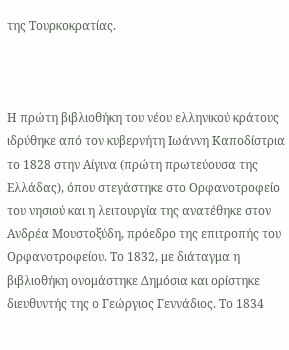της Τουρκοκρατίας.



Η πρώτη βιβλιοθήκη του νέου ελληνικού κράτους ιδρύθηκε από τον κυβερνήτη Ιωάννη Καποδίστρια το 1828 στην Αίγινα (πρώτη πρωτεύουσα της Ελλάδας), όπου στεγάστηκε στο Ορφανοτροφείο του νησιού και η λειτουργία της ανατέθηκε στον Ανδρέα Μουστοξύδη, πρόεδρο της επιτροπής του Ορφανοτροφείου. Το 1832, με διάταγμα η βιβλιοθήκη ονομάστηκε Δημόσια και ορίστηκε διευθυντής της ο Γεώργιος Γεννάδιος. Το 1834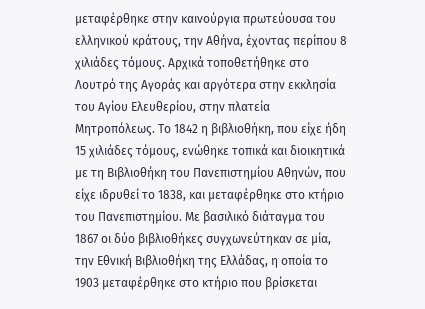μεταφέρθηκε στην καινούργια πρωτεύουσα του ελληνικού κράτους, την Αθήνα, έχοντας περίπου 8 χιλιάδες τόμους. Αρχικά τοποθετήθηκε στο Λουτρό της Αγοράς και αργότερα στην εκκλησία του Αγίου Ελευθερίου, στην πλατεία Μητροπόλεως. Το 1842 η βιβλιοθήκη, που είχε ήδη 15 χιλιάδες τόμους, ενώθηκε τοπικά και διοικητικά με τη Βιβλιοθήκη του Πανεπιστημίου Αθηνών, που είχε ιδρυθεί το 1838, και μεταφέρθηκε στο κτήριο του Πανεπιστημίου. Με βασιλικό διάταγμα του 1867 οι δύο βιβλιοθήκες συγχωνεύτηκαν σε μία, την Εθνική Βιβλιοθήκη της Ελλάδας, η οποία το 1903 μεταφέρθηκε στο κτήριο που βρίσκεται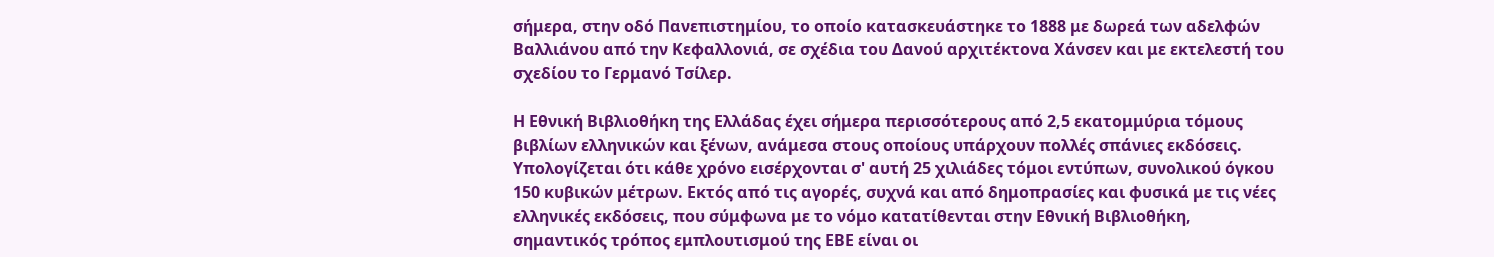σήμερα, στην οδό Πανεπιστημίου, το οποίο κατασκευάστηκε το 1888 με δωρεά των αδελφών Βαλλιάνου από την Κεφαλλονιά, σε σχέδια του Δανού αρχιτέκτονα Χάνσεν και με εκτελεστή του σχεδίου το Γερμανό Τσίλερ.

Η Εθνική Βιβλιοθήκη της Ελλάδας έχει σήμερα περισσότερους από 2,5 εκατομμύρια τόμους βιβλίων ελληνικών και ξένων, ανάμεσα στους οποίους υπάρχουν πολλές σπάνιες εκδόσεις. Υπολογίζεται ότι κάθε χρόνο εισέρχονται σ' αυτή 25 χιλιάδες τόμοι εντύπων, συνολικού όγκου 150 κυβικών μέτρων. Εκτός από τις αγορές, συχνά και από δημοπρασίες και φυσικά με τις νέες ελληνικές εκδόσεις, που σύμφωνα με το νόμο κατατίθενται στην Εθνική Βιβλιοθήκη, σημαντικός τρόπος εμπλουτισμού της ΕΒΕ είναι οι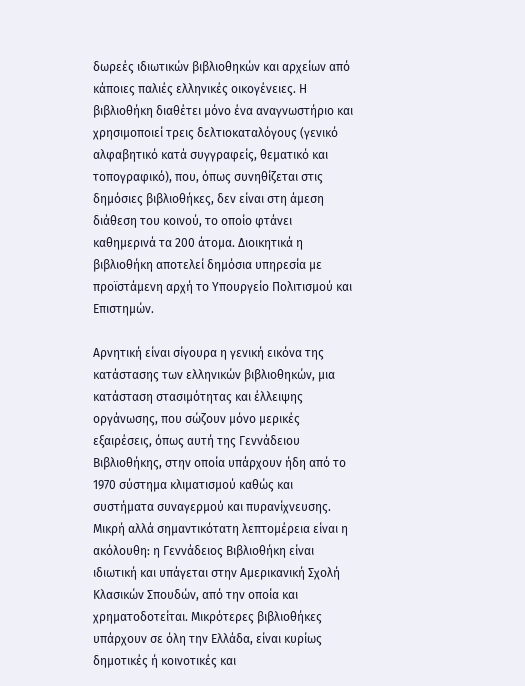δωρεές ιδιωτικών βιβλιοθηκών και αρχείων από κάποιες παλιές ελληνικές οικογένειες. Η βιβλιοθήκη διαθέτει μόνο ένα αναγνωστήριο και χρησιμοποιεί τρεις δελτιοκαταλόγους (γενικό αλφαβητικό κατά συγγραφείς, θεματικό και τοπογραφικό), που, όπως συνηθίζεται στις δημόσιες βιβλιοθήκες, δεν είναι στη άμεση διάθεση του κοινού, το οποίο φτάνει καθημερινά τα 200 άτομα. Διοικητικά η βιβλιοθήκη αποτελεί δημόσια υπηρεσία με προϊστάμενη αρχή το Υπουργείο Πολιτισμού και Επιστημών.

Αρνητική είναι σίγουρα η γενική εικόνα της κατάστασης των ελληνικών βιβλιοθηκών, μια κατάσταση στασιμότητας και έλλειψης οργάνωσης, που σώζουν μόνο μερικές εξαιρέσεις, όπως αυτή της Γεννάδειου Βιβλιοθήκης, στην οποία υπάρχουν ήδη από το 1970 σύστημα κλιματισμού καθώς και συστήματα συναγερμού και πυρανίχνευσης. Μικρή αλλά σημαντικότατη λεπτομέρεια είναι η ακόλουθη: η Γεννάδειος Βιβλιοθήκη είναι ιδιωτική και υπάγεται στην Αμερικανική Σχολή Κλασικών Σπουδών, από την οποία και χρηματοδοτείται. Μικρότερες βιβλιοθήκες υπάρχουν σε όλη την Ελλάδα, είναι κυρίως δημοτικές ή κοινοτικές και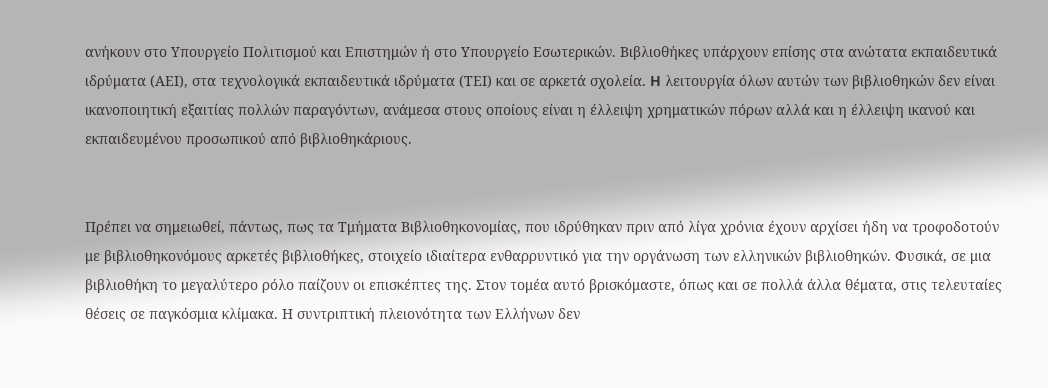ανήκουν στο Υπουργείο Πολιτισμού και Επιστημών ή στο Υπουργείο Εσωτερικών. Βιβλιοθήκες υπάρχουν επίσης στα ανώτατα εκπαιδευτικά ιδρύματα (ΑΕΙ), στα τεχνολογικά εκπαιδευτικά ιδρύματα (ΤΕΙ) και σε αρκετά σχολεία. H λειτουργία όλων αυτών των βιβλιοθηκών δεν είναι ικανοποιητική εξαιτίας πολλών παραγόντων, ανάμεσα στους οποίους είναι η έλλειψη χρηματικών πόρων αλλά και η έλλειψη ικανού και εκπαιδευμένου προσωπικού από βιβλιοθηκάριους.


Πρέπει να σημειωθεί, πάντως, πως τα Τμήματα Βιβλιοθηκονομίας, που ιδρύθηκαν πριν από λίγα χρόνια έχουν αρχίσει ήδη να τροφοδοτούν με βιβλιοθηκονόμους αρκετές βιβλιοθήκες, στοιχείο ιδιαίτερα ενθαρρυντικό για την οργάνωση των ελληνικών βιβλιοθηκών. Φυσικά, σε μια βιβλιοθήκη το μεγαλύτερο ρόλο παίζουν οι επισκέπτες της. Στον τομέα αυτό βρισκόμαστε, όπως και σε πολλά άλλα θέματα, στις τελευταίες θέσεις σε παγκόσμια κλίμακα. Η συντριπτική πλειονότητα των Ελλήνων δεν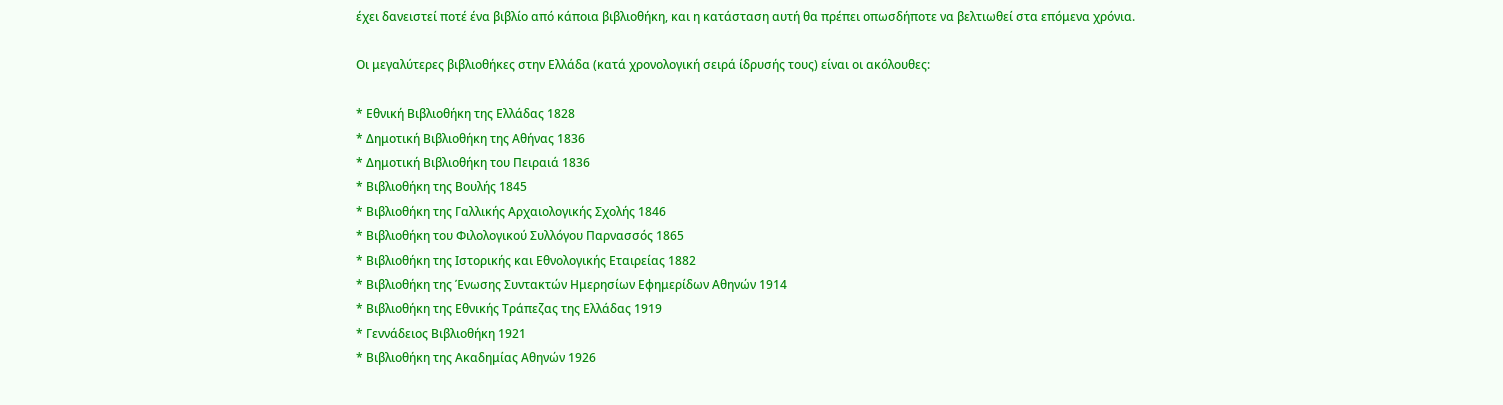έχει δανειστεί ποτέ ένα βιβλίο από κάποια βιβλιοθήκη, και η κατάσταση αυτή θα πρέπει οπωσδήποτε να βελτιωθεί στα επόμενα χρόνια.

Οι μεγαλύτερες βιβλιοθήκες στην Ελλάδα (κατά χρονολογική σειρά ίδρυσής τους) είναι οι ακόλουθες:

* Εθνική Βιβλιοθήκη της Ελλάδας 1828
* Δημοτική Βιβλιοθήκη της Αθήνας 1836
* Δημοτική Βιβλιοθήκη του Πειραιά 1836
* Βιβλιοθήκη της Βουλής 1845
* Βιβλιοθήκη της Γαλλικής Αρχαιολογικής Σχολής 1846
* Βιβλιοθήκη του Φιλολογικού Συλλόγου Παρνασσός 1865
* Βιβλιοθήκη της Ιστορικής και Εθνολογικής Εταιρείας 1882
* Βιβλιοθήκη της Ένωσης Συντακτών Ημερησίων Εφημερίδων Αθηνών 1914
* Βιβλιοθήκη της Εθνικής Τράπεζας της Ελλάδας 1919
* Γεννάδειος Βιβλιοθήκη 1921
* Βιβλιοθήκη της Ακαδημίας Αθηνών 1926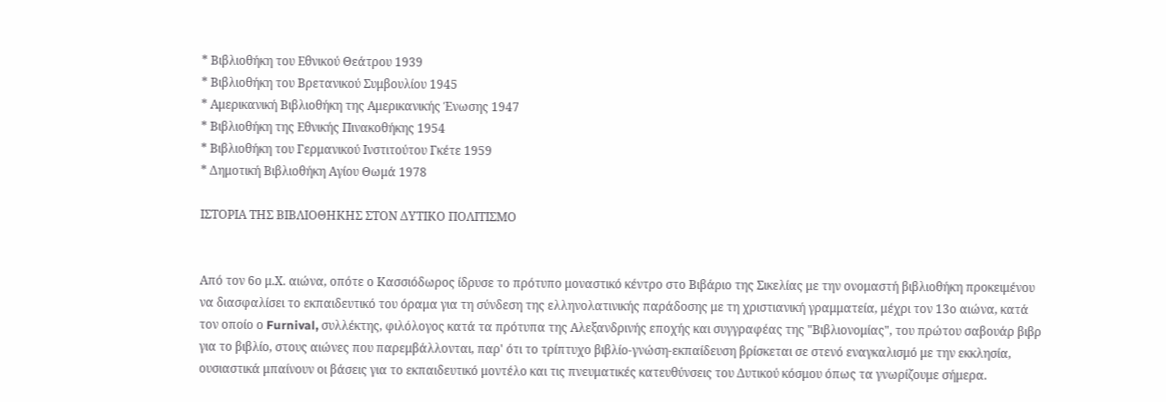* Βιβλιοθήκη του Εθνικού Θεάτρου 1939
* Βιβλιοθήκη του Βρετανικού Συμβουλίου 1945
* Αμερικανική Βιβλιοθήκη της Aμερικανικής Ένωσης 1947
* Βιβλιοθήκη της Εθνικής Πινακοθήκης 1954
* Βιβλιοθήκη του Γερμανικού Ινστιτούτου Γκέτε 1959
* Δημοτική Βιβλιοθήκη Αγίου Θωμά 1978

ΙΣΤΟΡΙΑ ΤΗΣ ΒΙΒΛΙΟΘΗΚΗΣ ΣΤΟΝ ΔΥΤΙΚΟ ΠΟΛΙΤΙΣΜΟ


Από τον 6ο μ.Χ. αιώνα, οπότε ο Κασσιόδωρος ίδρυσε το πρότυπο μοναστικό κέντρο στο Βιβάριο της Σικελίας με την ονομαστή βιβλιοθήκη προκειμένου να διασφαλίσει το εκπαιδευτικό του όραμα για τη σύνδεση της ελληνολατινικής παράδοσης με τη χριστιανική γραμματεία, μέχρι τον 13ο αιώνα, κατά τον οποίο ο Furnival, συλλέκτης, φιλόλογος κατά τα πρότυπα της Αλεξανδρινής εποχής και συγγραφέας της "Βιβλιονομίας", του πρώτου σαβουάρ βιβρ για το βιβλίο, στους αιώνες που παρεμβάλλονται, παρ' ότι το τρίπτυχο βιβλίο-γνώση-εκπαίδευση βρίσκεται σε στενό εναγκαλισμό με την εκκλησία, ουσιαστικά μπαίνουν οι βάσεις για το εκπαιδευτικό μοντέλο και τις πνευματικές κατευθύνσεις του Δυτικού κόσμου όπως τα γνωρίζουμε σήμερα.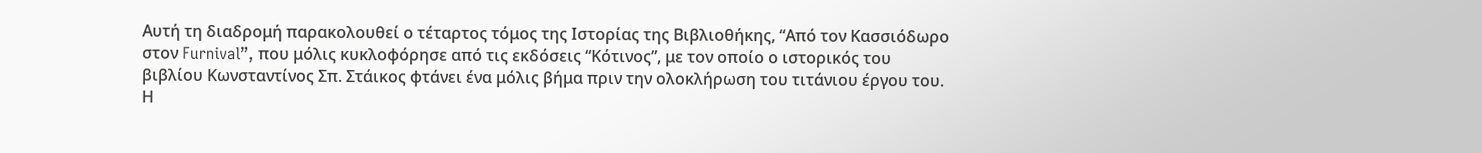Αυτή τη διαδρομή παρακολουθεί ο τέταρτος τόμος της Ιστορίας της Βιβλιοθήκης, “Από τον Κασσιόδωρο στον Furnival”, που μόλις κυκλοφόρησε από τις εκδόσεις “Κότινος”, με τον οποίο ο ιστορικός του βιβλίου Κωνσταντίνος Σπ. Στάικος φτάνει ένα μόλις βήμα πριν την ολοκλήρωση του τιτάνιου έργου του. Η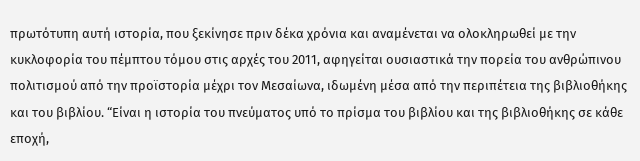πρωτότυπη αυτή ιστορία, που ξεκίνησε πριν δέκα χρόνια και αναμένεται να ολοκληρωθεί με την κυκλοφορία του πέμπτου τόμου στις αρχές του 2011, αφηγείται ουσιαστικά την πορεία του ανθρώπινου πολιτισμού από την προϊστορία μέχρι τον Μεσαίωνα, ιδωμένη μέσα από την περιπέτεια της βιβλιοθήκης και του βιβλίου. “Είναι η ιστορία του πνεύματος υπό το πρίσμα του βιβλίου και της βιβλιοθήκης σε κάθε εποχή,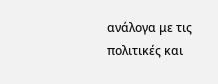ανάλογα με τις πολιτικές και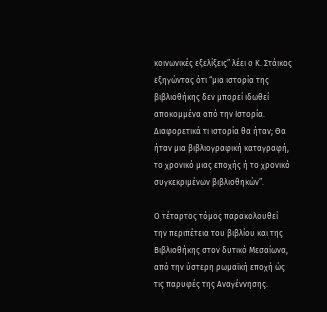κοινωνικές εξελίξεις” λέει ο Κ. Στάικος εξηγώντας ότι “μια ιστορία της βιβλιοθήκης δεν μπορεί ιδωθεί αποκομμένα από την Ιστορία. Διαφορετικά τι ιστορία θα ήταν; Θα ήταν μια βιβλιογραφική καταγραφή, το χρονικό μιας εποχής ή το χρονικό συγκεκριμένων βιβλιοθηκών”.

Ο τέταρτος τόμος παρακολουθεί την περιπέτεια του βιβλίου και της Βιβλιοθήκης στον δυτικό Μεσαίωνα, από την ύστερη ρωμαϊκή εποχή ώς τις παρυφές της Αναγέννησης.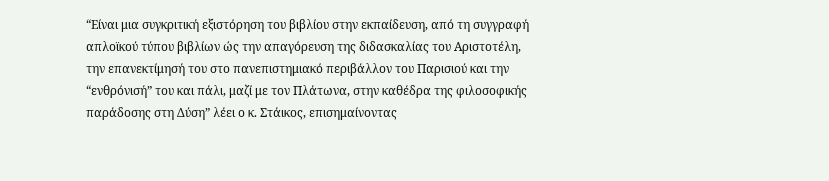“Είναι μια συγκριτική εξιστόρηση του βιβλίου στην εκπαίδευση, από τη συγγραφή απλοϊκού τύπου βιβλίων ώς την απαγόρευση της διδασκαλίας του Αριστοτέλη, την επανεκτίμησή του στο πανεπιστημιακό περιβάλλον του Παρισιού και την “ενθρόνισή” του και πάλι, μαζί με τον Πλάτωνα, στην καθέδρα της φιλοσοφικής παράδοσης στη Δύση” λέει ο κ. Στάικος, επισημαίνοντας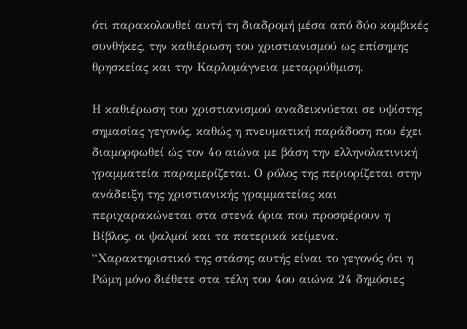ότι παρακολουθεί αυτή τη διαδρομή μέσα από δύο κομβικές συνθήκες, την καθιέρωση του χριστιανισμού ως επίσημης θρησκείας και την Καρλομάγνεια μεταρρύθμιση.

Η καθιέρωση του χριστιανισμού αναδεικνύεται σε υψίστης σημασίας γεγονός, καθώς η πνευματική παράδοση που έχει διαμορφωθεί ώς τον 4ο αιώνα με βάση την ελληνολατινική γραμματεία παραμερίζεται. Ο ρόλος της περιορίζεται στην ανάδειξη της χριστιανικής γραμματείας και περιχαρακώνεται στα στενά όρια που προσφέρουν η Βίβλος, οι ψαλμοί και τα πατερικά κείμενα. “Χαρακτηριστικό της στάσης αυτής είναι το γεγονός ότι η Ρώμη μόνο διέθετε στα τέλη του 4ου αιώνα 24 δημόσιες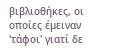βιβλιοθήκες, οι οποίες έμειναν 'τάφοι' γιατί δε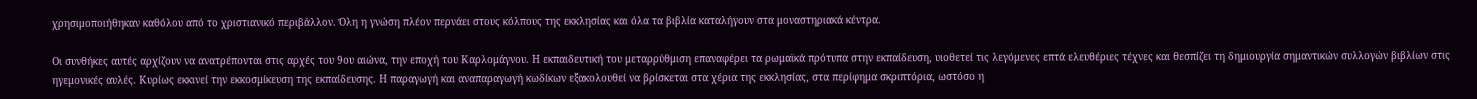χρησιμοποιήθηκαν καθόλου από το χριστιανικό περιβάλλον. Όλη η γνώση πλέον περνάει στους κόλπους της εκκλησίας και όλα τα βιβλία καταλήγουν στα μοναστηριακά κέντρα.

Οι συνθήκες αυτές αρχίζουν να ανατρέπονται στις αρχές του 9ου αιώνα, την εποχή του Καρλομάγνου. Η εκπαιδευτική του μεταρρύθμιση επαναφέρει τα ρωμαϊκά πρότυπα στην εκπαίδευση, υιοθετεί τις λεγόμενες επτά ελευθέριες τέχνες και θεσπίζει τη δημιουργία σημαντικών συλλογών βιβλίων στις ηγεμονικές αυλές. Κυρίως εκκινεί την εκκοσμίκευση της εκπαίδευσης. Η παραγωγή και αναπαραγωγή κωδίκων εξακολουθεί να βρίσκεται στα χέρια της εκκλησίας, στα περίφημα σκριπτόρια, ωστόσο η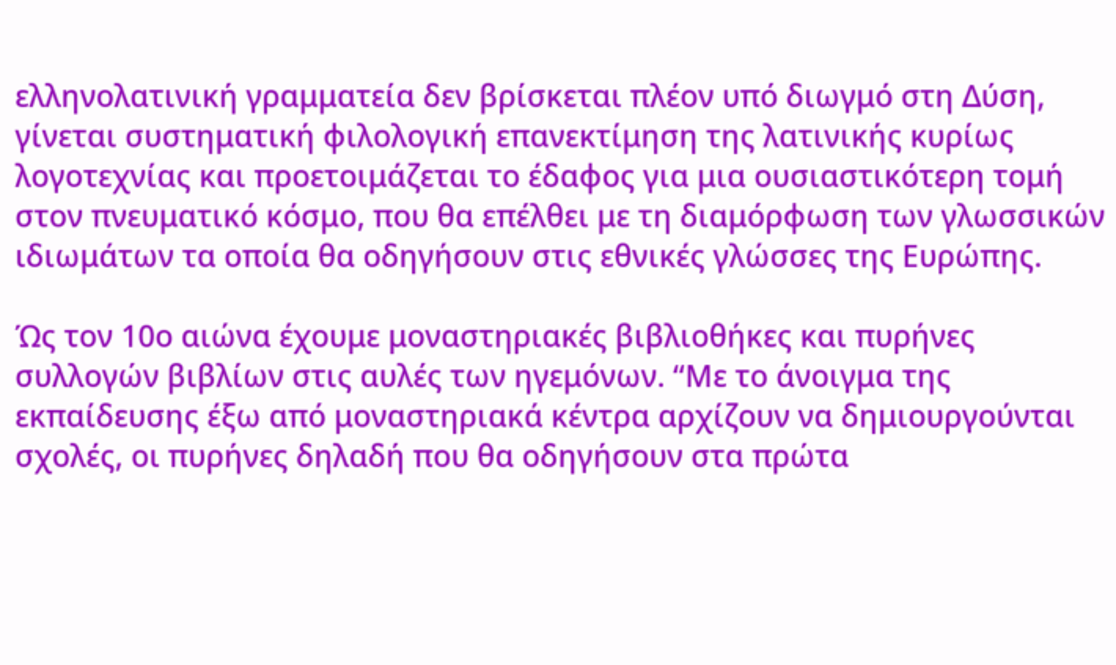ελληνολατινική γραμματεία δεν βρίσκεται πλέον υπό διωγμό στη Δύση, γίνεται συστηματική φιλολογική επανεκτίμηση της λατινικής κυρίως λογοτεχνίας και προετοιμάζεται το έδαφος για μια ουσιαστικότερη τομή στον πνευματικό κόσμο, που θα επέλθει με τη διαμόρφωση των γλωσσικών ιδιωμάτων τα οποία θα οδηγήσουν στις εθνικές γλώσσες της Ευρώπης.

Ώς τον 10ο αιώνα έχουμε μοναστηριακές βιβλιοθήκες και πυρήνες συλλογών βιβλίων στις αυλές των ηγεμόνων. “Με το άνοιγμα της εκπαίδευσης έξω από μοναστηριακά κέντρα αρχίζουν να δημιουργούνται σχολές, οι πυρήνες δηλαδή που θα οδηγήσουν στα πρώτα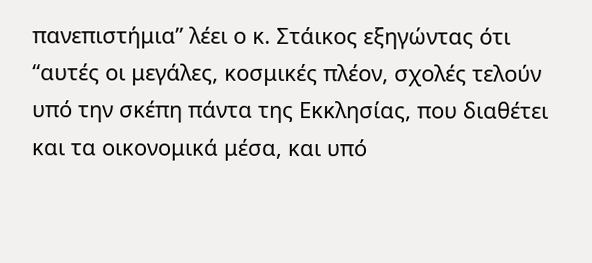πανεπιστήμια” λέει ο κ. Στάικος εξηγώντας ότι “αυτές οι μεγάλες, κοσμικές πλέον, σχολές τελούν υπό την σκέπη πάντα της Εκκλησίας, που διαθέτει και τα οικονομικά μέσα, και υπό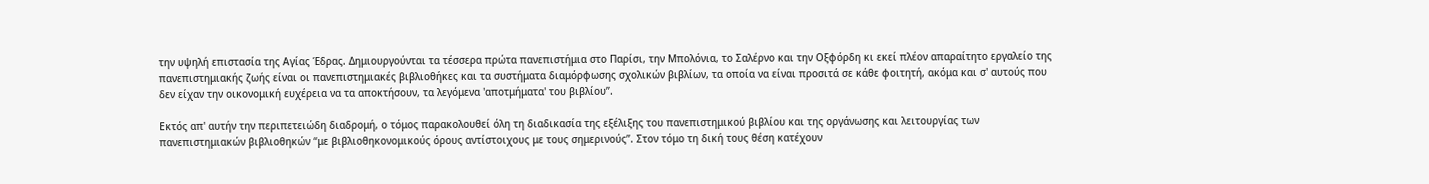την υψηλή επιστασία της Αγίας Έδρας. Δημιουργούνται τα τέσσερα πρώτα πανεπιστήμια στο Παρίσι, την Μπολόνια, το Σαλέρνο και την Οξφόρδη κι εκεί πλέον απαραίτητο εργαλείο της πανεπιστημιακής ζωής είναι οι πανεπιστημιακές βιβλιοθήκες και τα συστήματα διαμόρφωσης σχολικών βιβλίων, τα οποία να είναι προσιτά σε κάθε φοιτητή, ακόμα και σ' αυτούς που δεν είχαν την οικονομική ευχέρεια να τα αποκτήσουν, τα λεγόμενα 'αποτμήματα' του βιβλίου”.

Εκτός απ' αυτήν την περιπετειώδη διαδρομή, ο τόμος παρακολουθεί όλη τη διαδικασία της εξέλιξης του πανεπιστημικού βιβλίου και της οργάνωσης και λειτουργίας των πανεπιστημιακών βιβλιοθηκών “με βιβλιοθηκονομικούς όρους αντίστοιχους με τους σημερινούς”. Στον τόμο τη δική τους θέση κατέχουν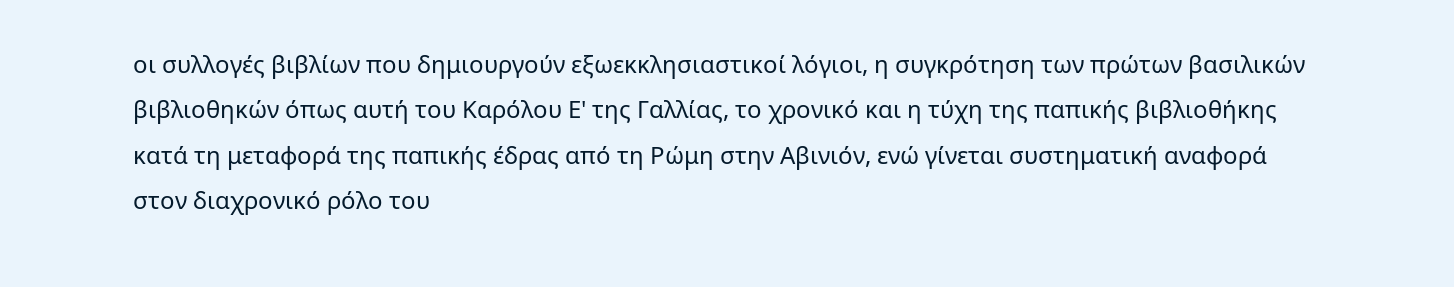οι συλλογές βιβλίων που δημιουργούν εξωεκκλησιαστικοί λόγιοι, η συγκρότηση των πρώτων βασιλικών βιβλιοθηκών όπως αυτή του Καρόλου Ε' της Γαλλίας, το χρονικό και η τύχη της παπικής βιβλιοθήκης κατά τη μεταφορά της παπικής έδρας από τη Ρώμη στην Αβινιόν, ενώ γίνεται συστηματική αναφορά στον διαχρονικό ρόλο του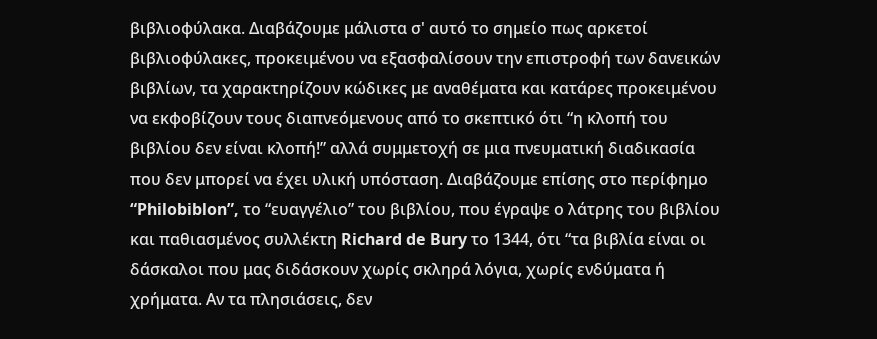βιβλιοφύλακα. Διαβάζουμε μάλιστα σ' αυτό το σημείο πως αρκετοί βιβλιοφύλακες, προκειμένου να εξασφαλίσουν την επιστροφή των δανεικών βιβλίων, τα χαρακτηρίζουν κώδικες με αναθέματα και κατάρες προκειμένου να εκφοβίζουν τους διαπνεόμενους από το σκεπτικό ότι “η κλοπή του βιβλίου δεν είναι κλοπή!” αλλά συμμετοχή σε μια πνευματική διαδικασία που δεν μπορεί να έχει υλική υπόσταση. Διαβάζουμε επίσης στο περίφημο “Philobiblon”, το “ευαγγέλιο” του βιβλίου, που έγραψε ο λάτρης του βιβλίου και παθιασμένος συλλέκτη Richard de Bury το 1344, ότι “τα βιβλία είναι οι δάσκαλοι που μας διδάσκουν χωρίς σκληρά λόγια, χωρίς ενδύματα ή χρήματα. Αν τα πλησιάσεις, δεν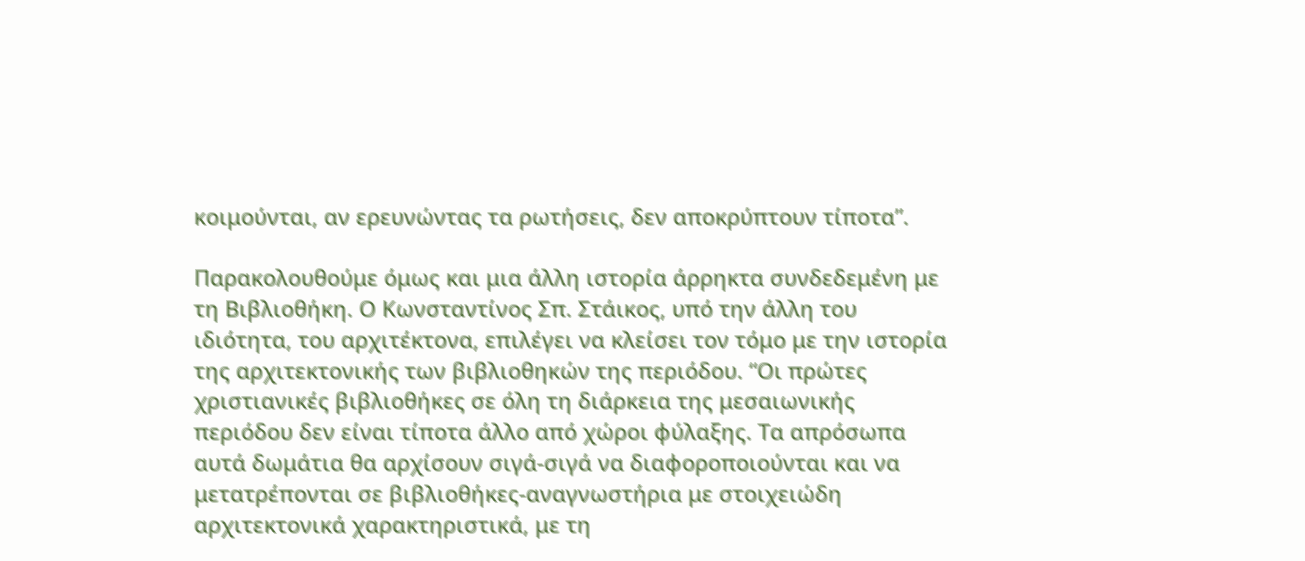κοιμούνται, αν ερευνώντας τα ρωτήσεις, δεν αποκρύπτουν τίποτα”.

Παρακολουθούμε όμως και μια άλλη ιστορία άρρηκτα συνδεδεμένη με τη Βιβλιοθήκη. Ο Κωνσταντίνος Σπ. Στάικος, υπό την άλλη του ιδιότητα, του αρχιτέκτονα, επιλέγει να κλείσει τον τόμο με την ιστορία της αρχιτεκτονικής των βιβλιοθηκών της περιόδου. “Οι πρώτες χριστιανικές βιβλιοθήκες σε όλη τη διάρκεια της μεσαιωνικής περιόδου δεν είναι τίποτα άλλο από χώροι φύλαξης. Τα απρόσωπα αυτά δωμάτια θα αρχίσουν σιγά-σιγά να διαφοροποιούνται και να μετατρέπονται σε βιβλιοθήκες-αναγνωστήρια με στοιχειώδη αρχιτεκτονικά χαρακτηριστικά, με τη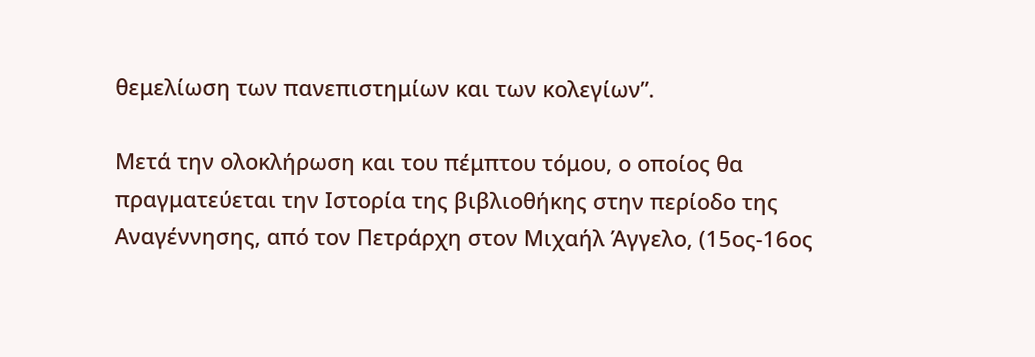θεμελίωση των πανεπιστημίων και των κολεγίων”.

Μετά την ολοκλήρωση και του πέμπτου τόμου, ο οποίος θα πραγματεύεται την Ιστορία της βιβλιοθήκης στην περίοδο της Αναγέννησης, από τον Πετράρχη στον Μιχαήλ Άγγελο, (15ος-16ος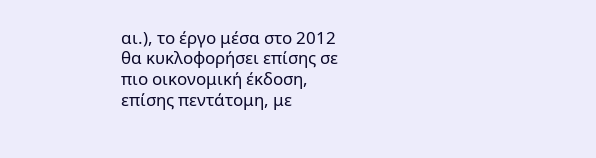αι.), το έργο μέσα στο 2012 θα κυκλοφορήσει επίσης σε πιο οικονομική έκδοση, επίσης πεντάτομη, με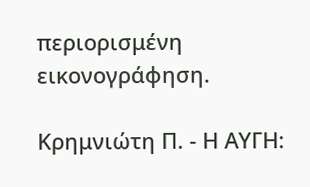περιορισμένη εικονογράφηση.

Κρημνιώτη Π. - Η ΑΥΓΗ: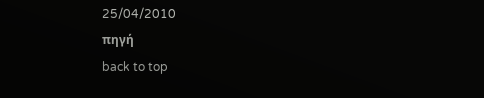25/04/2010
πηγή
back to top